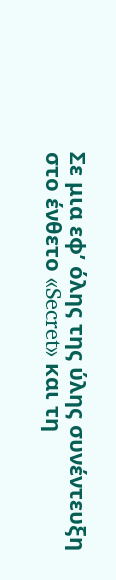Σε μια εφ’ όλης της ύλης συνέντευξη στο ένθετο «Secret» και τη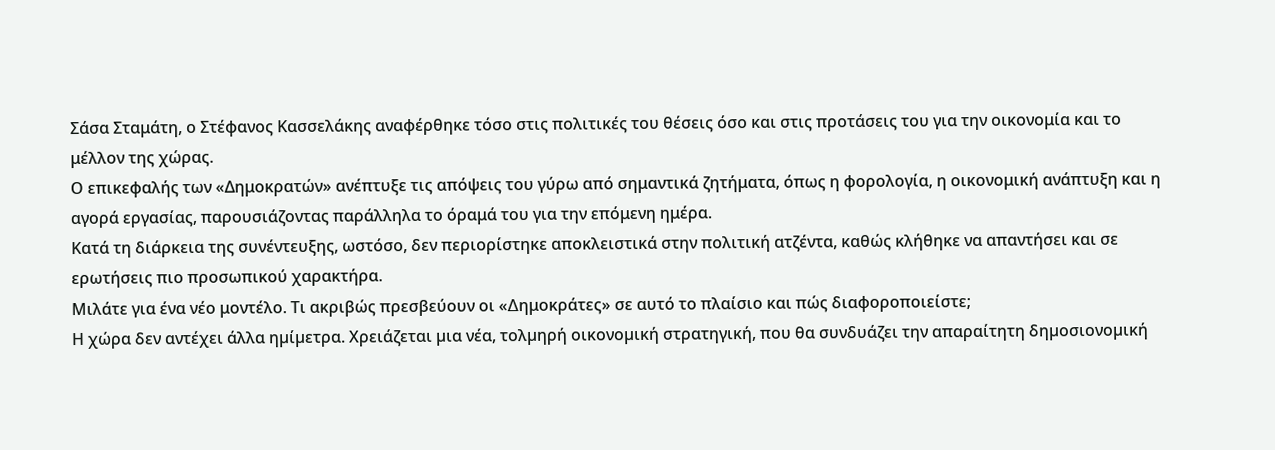Σάσα Σταμάτη, ο Στέφανος Κασσελάκης αναφέρθηκε τόσο στις πολιτικές του θέσεις όσο και στις προτάσεις του για την οικονομία και το μέλλον της χώρας.
Ο επικεφαλής των «Δημοκρατών» ανέπτυξε τις απόψεις του γύρω από σημαντικά ζητήματα, όπως η φορολογία, η οικονομική ανάπτυξη και η αγορά εργασίας, παρουσιάζοντας παράλληλα το όραμά του για την επόμενη ημέρα.
Κατά τη διάρκεια της συνέντευξης, ωστόσο, δεν περιορίστηκε αποκλειστικά στην πολιτική ατζέντα, καθώς κλήθηκε να απαντήσει και σε ερωτήσεις πιο προσωπικού χαρακτήρα.
Μιλάτε για ένα νέο μοντέλο. Τι ακριβώς πρεσβεύουν οι «∆ημοκράτες» σε αυτό το πλαίσιο και πώς διαφοροποιείστε;
Η χώρα δεν αντέχει άλλα ηµίµετρα. Χρειάζεται µια νέα, τολµηρή οικονοµική στρατηγική, που θα συνδυάζει την απαραίτητη δηµοσιονοµική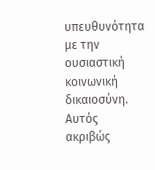υπευθυνότητα µε την ουσιαστική κοινωνική δικαιοσύνη. Αυτός ακριβώς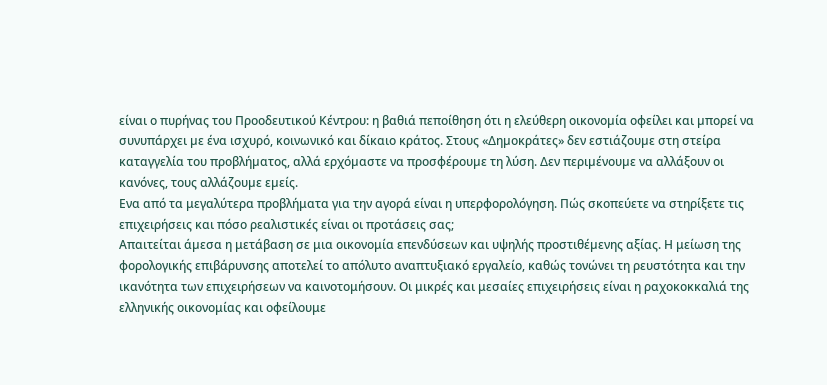είναι ο πυρήνας του Προοδευτικού Κέντρου: η βαθιά πεποίθηση ότι η ελεύθερη οικονοµία οφείλει και µπορεί να συνυπάρχει µε ένα ισχυρό, κοινωνικό και δίκαιο κράτος. Στους «∆ηµοκράτες» δεν εστιάζουµε στη στείρα καταγγελία του προβλήµατος, αλλά ερχόµαστε να προσφέρουµε τη λύση. ∆εν περιµένουµε να αλλάξουν οι κανόνες, τους αλλάζουµε εµείς.
Ενα από τα μεγαλύτερα προβλήματα για την αγορά είναι η υπερφορολόγηση. Πώς σκοπεύετε να στηρίξετε τις επιχειρήσεις και πόσο ρεαλιστικές είναι οι προτάσεις σας;
Απαιτείται άµεσα η μετάβαση σε μια οικονομία επενδύσεων και υψηλής προστιθέµενης αξίας. Η μείωση της φορολογικής επιβάρυνσης αποτελεί το απόλυτο αναπτυξιακό εργαλείο, καθώς τονώνει τη ρευστότητα και την ικανότητα των επιχειρήσεων να καινοτομήσουν. Οι μικρές και μεσαίες επιχειρήσεις είναι η ραχοκοκκαλιά της ελληνικής οικονομίας και οφείλουμε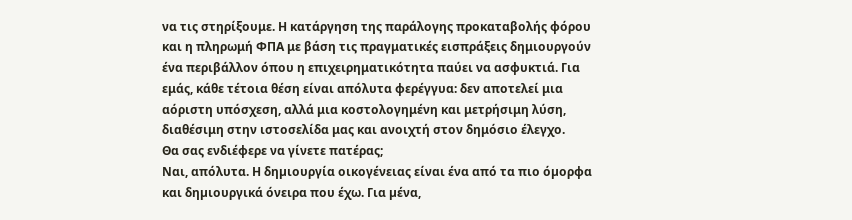να τις στηρίξουμε. Η κατάργηση της παράλογης προκαταβολής φόρου και η πληρωμή ΦΠΑ με βάση τις πραγματικές εισπράξεις δημιουργούν ένα περιβάλλον όπου η επιχειρηματικότητα παύει να ασφυκτιά. Για εμάς, κάθε τέτοια θέση είναι απόλυτα φερέγγυα: δεν αποτελεί μια αόριστη υπόσχεση, αλλά μια κοστολογημένη και μετρήσιμη λύση, διαθέσιμη στην ιστοσελίδα μας και ανοιχτή στον δημόσιο έλεγχο.
Θα σας ενδιέφερε να γίνετε πατέρας;
Ναι, απόλυτα. Η δηµιουργία οικογένειας είναι ένα από τα πιο όµορφα και δηµιουργικά όνειρα που έχω. Για µένα,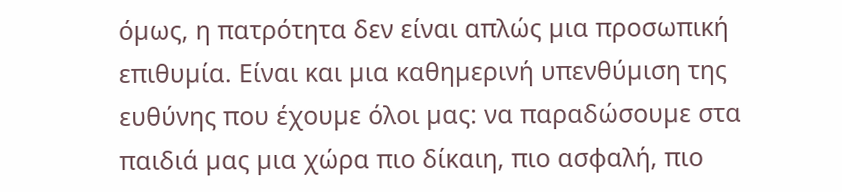όµως, η πατρότητα δεν είναι απλώς µια προσωπική επιθυµία. Είναι και µια καθηµερινή υπενθύµιση της ευθύνης που έχουµε όλοι µας: να παραδώσουµε στα παιδιά µας µια χώρα πιο δίκαιη, πιο ασφαλή, πιο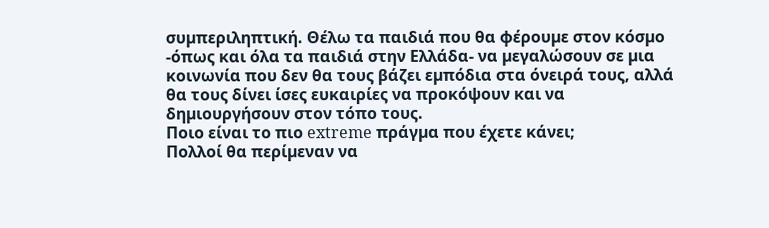συµπεριληπτική. Θέλω τα παιδιά που θα φέρουµε στον κόσµο -όπως και όλα τα παιδιά στην Ελλάδα- να µεγαλώσουν σε µια κοινωνία που δεν θα τους βάζει εµπόδια στα όνειρά τους, αλλά θα τους δίνει ίσες ευκαιρίες να προκόψουν και να δηµιουργήσουν στον τόπο τους.
Ποιο είναι το πιο extreme πράγµα που έχετε κάνει;
Πολλοί θα περίµεναν να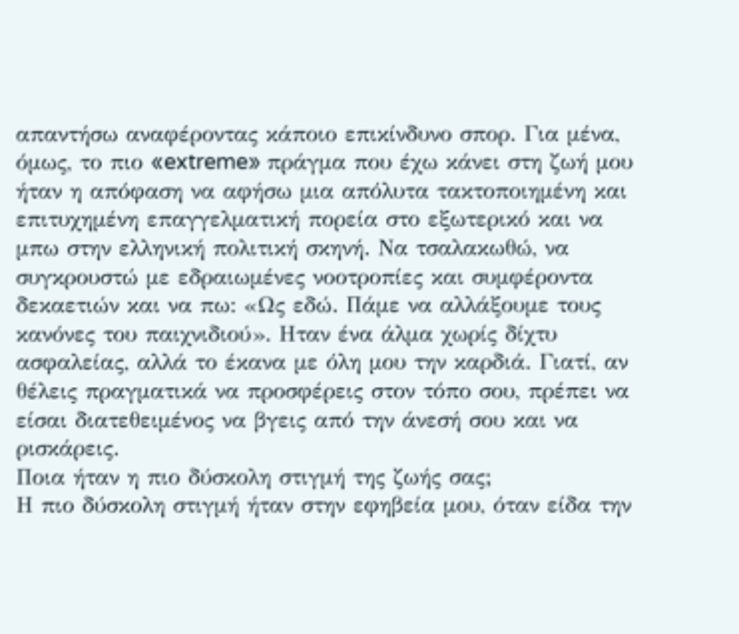απαντήσω αναφέροντας κάποιο επικίνδυνο σπορ. Για µένα, όµως, το πιο «extreme» πράγµα που έχω κάνει στη ζωή µου ήταν η απόφαση να αφήσω µια απόλυτα τακτοποιηµένη και επιτυχηµένη επαγγελµατική πορεία στο εξωτερικό και να µπω στην ελληνική πολιτική σκηνή. Να τσαλακωθώ, να συγκρουστώ µε εδραιωµένες νοοτροπίες και συµφέροντα δεκαετιών και να πω: «Ως εδώ. Πάµε να αλλάξουµε τους κανόνες του παιχνιδιού». Ηταν ένα άλµα χωρίς δίχτυ ασφαλείας, αλλά το έκανα µε όλη µου την καρδιά. Γιατί, αν θέλεις πραγµατικά να προσφέρεις στον τόπο σου, πρέπει να είσαι διατεθειµένος να βγεις από την άνεσή σου και να ρισκάρεις.
Ποια ήταν η πιο δύσκολη στιγµή της ζωής σας;
Η πιο δύσκολη στιγµή ήταν στην εφηβεία µου, όταν είδα την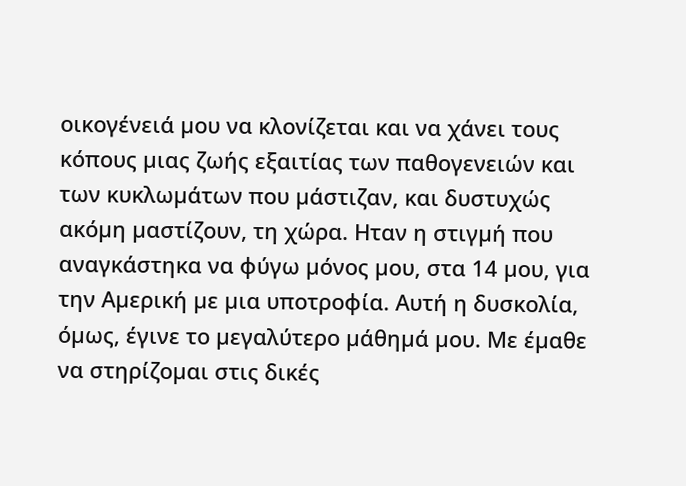οικογένειά µου να κλονίζεται και να χάνει τους κόπους µιας ζωής εξαιτίας των παθογενειών και των κυκλωµάτων που µάστιζαν, και δυστυχώς ακόµη µαστίζουν, τη χώρα. Ηταν η στιγµή που αναγκάστηκα να φύγω µόνος µου, στα 14 µου, για την Αµερική µε µια υποτροφία. Αυτή η δυσκολία, όµως, έγινε το µεγαλύτερο µάθηµά µου. Με έµαθε να στηρίζοµαι στις δικές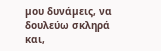µου δυνάµεις, να δουλεύω σκληρά και,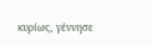κυρίως, γέννησε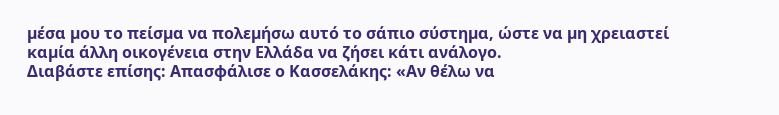µέσα µου το πείσµα να πολεµήσω αυτό το σάπιο σύστηµα, ώστε να µη χρειαστεί καµία άλλη οικογένεια στην Ελλάδα να ζήσει κάτι ανάλογο.
Διαβάστε επίσης: Απασφάλισε ο Κασσελάκης: «Αν θέλω να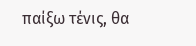παίξω τένις, θα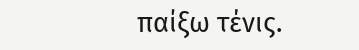παίξω τένις.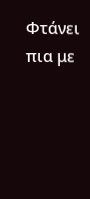Φτάνει πια με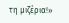τη μιζέρια!»